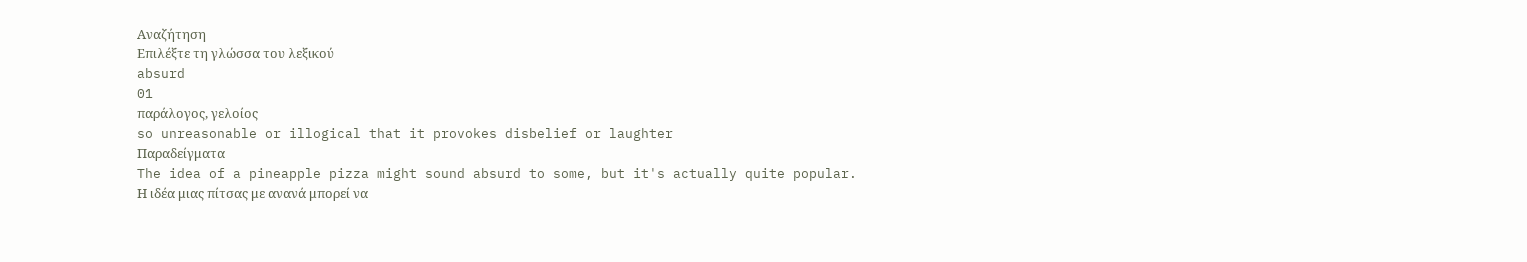Αναζήτηση
Επιλέξτε τη γλώσσα του λεξικού
absurd
01
παράλογος, γελοίος
so unreasonable or illogical that it provokes disbelief or laughter
Παραδείγματα
The idea of a pineapple pizza might sound absurd to some, but it's actually quite popular.
Η ιδέα μιας πίτσας με ανανά μπορεί να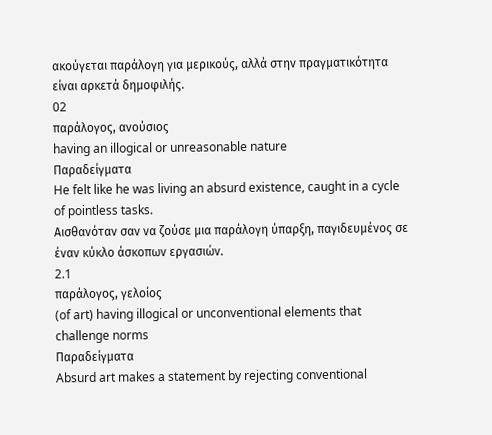ακούγεται παράλογη για μερικούς, αλλά στην πραγματικότητα είναι αρκετά δημοφιλής.
02
παράλογος, ανούσιος
having an illogical or unreasonable nature
Παραδείγματα
He felt like he was living an absurd existence, caught in a cycle of pointless tasks.
Αισθανόταν σαν να ζούσε μια παράλογη ύπαρξη, παγιδευμένος σε έναν κύκλο άσκοπων εργασιών.
2.1
παράλογος, γελοίος
(of art) having illogical or unconventional elements that challenge norms
Παραδείγματα
Absurd art makes a statement by rejecting conventional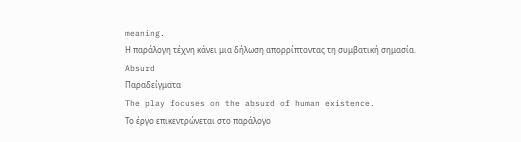meaning.
Η παράλογη τέχνη κάνει μια δήλωση απορρίπτοντας τη συμβατική σημασία.
Absurd
Παραδείγματα
The play focuses on the absurd of human existence.
Το έργο επικεντρώνεται στο παράλογο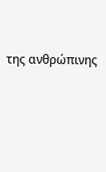της ανθρώπινης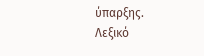ύπαρξης.
Λεξικό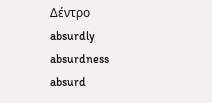Δέντρο
absurdly
absurdness
absurd